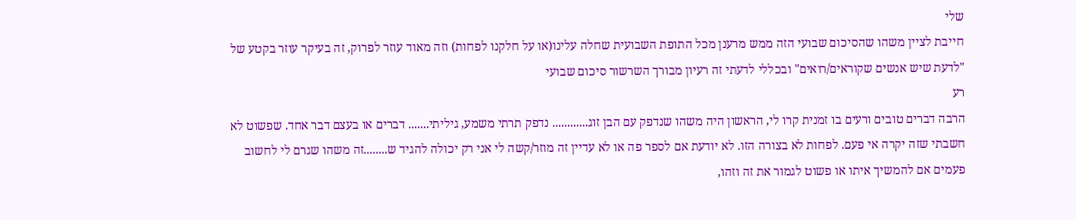שלי
חייבת לציין משהו שהסיכום שבועי הזה ממש מרענן מכל התופת השבועית שחלה עלינו(או על חלקנו לפחות) וזה מאוד עוזר לפרוק, זה בעיקר עוזר בקטע של "לדעת שיש אנשים שקוראים/רואים" ובכללי לדעתי זה רעיון מבורך השרשור סיכום שבועי
רע
הרבה דברים טובים ורעים בו זמנית קרו לי, הראשון היה משהו שנדפק עם הבן זוג............ נדפק תרתי משמע, גיליתי....... דברים או בעצם דבר אחד. שפשוט לא חשבתי שזה יקרה אי פעם. לפחות לא בצורה הזו. לא יודעת אם לספר פה או לא עדיין זה מוזר/קשה לי אני רק יכולה להגיד ש........זה משהו שגרם לי לחשוב פעמים אם להמשיך איתו או פשוט לגמור את זה וזהו,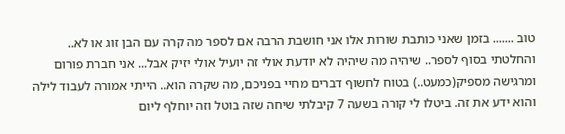טוב ....... בזמן שאני כותבת שורות אלו אני חושבת הרבה אם לספר מה קרה עם הבן זוג או לא.. והחלטתי בסוף לספר.. שיהיה מה שיהיה לא יודעת אולי זה יועיל אולי יזיק אבל... אני חברת פורום ומרגישה מספיק(כמעט..) בטוח לחשוף דברים מחיי בפניכם, מה שקרה הוא.. הייתי אמורה לעבוד לילה והוא ידע את זה. ביטלו לי קורה בשעה 7 קיבלתי שיחה שזה בוטל וזה יוחלף ליום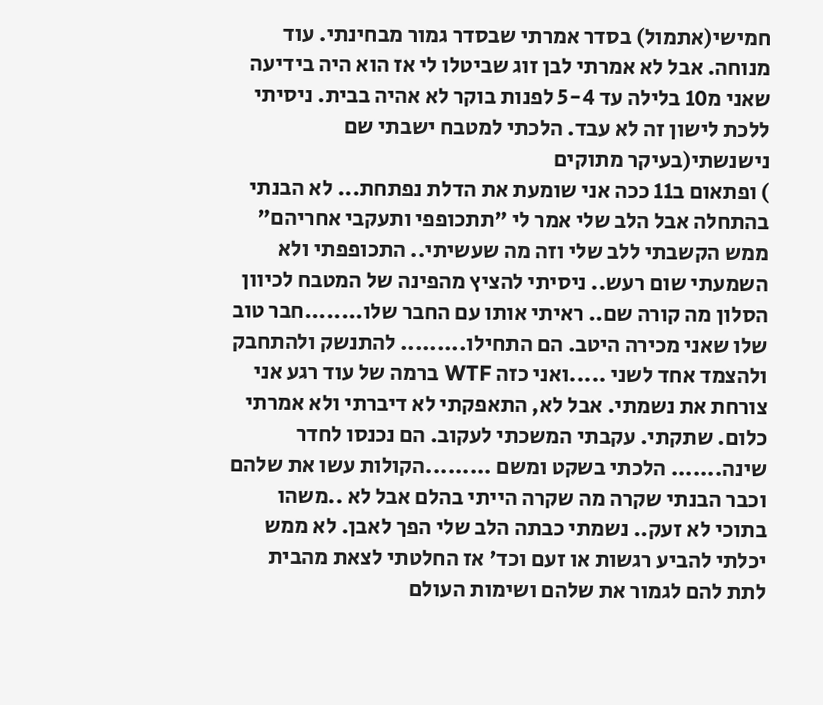חמישי(אתמול) בסדר אמרתי שבסדר גמור מבחינתי. עוד מנוחה. אבל לא אמרתי לבן זוג שביטלו לי אז הוא היה בידיעה שאני מ10 בלילה עד 5-4 לפנות בוקר לא אהיה בבית. ניסיתי ללכת לישון זה לא עבד. הלכתי למטבח ישבתי שם נישנשתי(בעיקר מתוקים
) ופתאום ב11 ככה אני שומעת את הדלת נפתחת... לא הבנתי בהתחלה אבל הלב שלי אמר לי "תתכופפי ותעקבי אחריהם" ממש הקשבתי ללב שלי וזה מה שעשיתי.. התכופפתי ולא השמעתי שום רעש.. ניסיתי להציץ מהפינה של המטבח לכיוון הסלון מה קורה שם.. ראיתי אותו עם החבר שלו........חבר טוב שלו שאני מכירה היטב. הם התחילו......... להתנשק ולהתחבק ולהצמד אחד לשני .....ואני כזה WTF ברמה של עוד רגע אני צורחת את נשמתי. אבל לא, התאפקתי לא דיברתי ולא אמרתי כלום. שתקתי. עקבתי המשכתי לעקוב. הם נכנסו לחדר שינה....... הלכתי בשקט ומשם .........הקולות עשו את שלהם וכבר הבנתי שקרה מה שקרה הייתי בהלם אבל לא ..משהו בתוכי לא זעק.. נשמתי כבתה הלב שלי הפך לאבן. לא ממש יכלתי להביע רגשות או זעם וכד' אז החלטתי לצאת מהבית לתת להם לגמור את שלהם ושימות העולם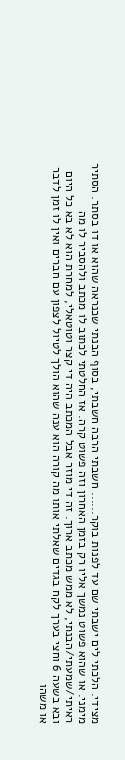מצידי. הלכתי לים ישבתי שם עד לפנות בוקר...... חשבתי הרבה חשבתי, בסוף הבנתי שכנראה שהוא או דו בסתר. הסתיר מימני. או שהוא פשוט נמשך אליו רק בזמן האחרון וזה פשוט קרה. אז החלטתי לכתוב לו מכתב ולהסביר לו מה ראיתי/שמעתי/הבנתי, לא ממש מכתב ארוך. זה די מוזר אבל המכתב היה די קצר וטוטאלי, למחרת הוא לא בא כל היום ובא בשעה 6 וחצי בערך לקח בגדים שאלתי אותו מה קורה הוא ענה שהוא הולך לטיול לצפון עם חברים ואין לו זמן לדבר או משהו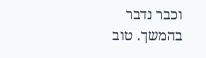וכבר נדבר בהמשך. טוב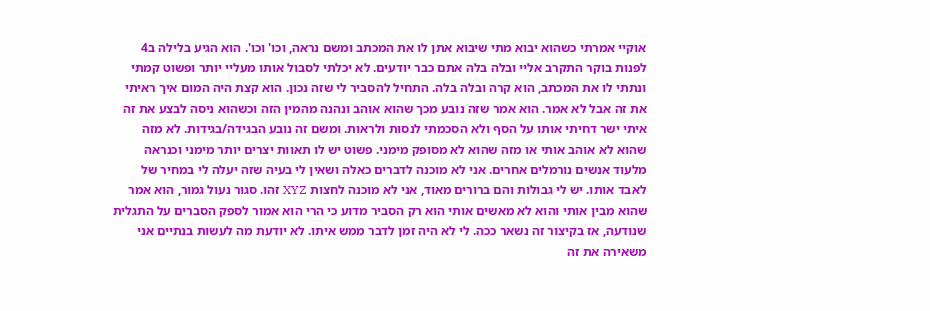אוקיי אמרתי כשהוא יבוא מתי שיבוא אתן לו את המכתב ומשם נראה, וכו' וכו'. הוא הגיע בלילה ב4 לפנות בוקר התקרב אליי ובלה בלה אתם כבר יודעים. לא יכלתי לסבול אותו מעליי יותר ופשוט קמתי ונתתי לו את המכתב, הוא קרה ובלה בלה. התחיל להסביר לי שזה נכון. הוא קצת היה המום איך ראיתי את זה אבל לא אמר. הוא אמר שזה נובע מכך שהוא אוהב ונהנה מהמין הזה וכשהוא ניסה לבצע את זה איתי ישר דחיתי אותו על הסף ולא הסכמתי לנסות ולראות. ומשם זה נובע הבגידה/בגידות. לא מזה שהוא לא אוהב אותי או מזה שהוא לא מסופק מימני. פשוט יש לו תאוות יצרים יותר מימני וכנראה מלעוד אנשים נורמלים אחרים. אני לא מוכנה לדברים כאלה ושאין לי בעיה שזה יעלה לי במחיר של לאבד אותו. יש לי גבולות והם ברורים מאוד, אני לא מוכנה לחצות XYZ זהו. סגור נעול גמור, הוא אמר שהוא מבין אותי והוא לא מאשים אותי הוא רק הסביר מדוע כי הרי הוא אמור לספק הסברים על התגלית שנודעה, אז בקיצור זה נשאר ככה. לי לא היה זמן לדבר ממש איתו. לא יודעת מה לעשות בנתיים אני משאירה את זה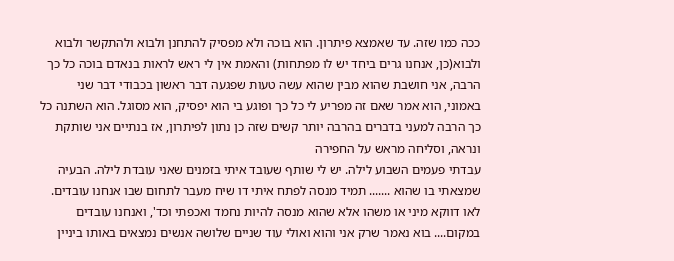ככה כמו שזה. עד שאמצא פיתרון. הוא בוכה ולא מפסיק להתחנן ולבוא ולהתקשר ולבוא ולבוא(כן, אנחנו גרים ביחד יש לו מפתחות) והאמת אין לי ראש לראות בנאדם בוכה כל כך הרבה, אני חושבת שהוא מבין שהוא עשה טעות שפגעה דבר ראשון בכבודי דבר שני באמוני, הוא אמר שאם זה מפריע לי כל כך ופוגע בי הוא יפסיק, הוא מסוגל. הוא השתנה כל כך הרבה למעני בדברים בהרבה יותר קשים שזה כן נתון לפיתרון, אז בנתיים אני שותקת ונראה, וסליחה מראש על החפירה
עבדתי פעמים השבוע לילה. יש לי שותף שעובד איתי בזמנים שאני עובדת לילה. הבעיה שמצאתי בו שהוא ....... תמיד מנסה לפתח איתי דו שיח מעבר לתחום שבו אנחנו עובדים. לאו דווקא מיני או משהו אלא שהוא מנסה להיות נחמד ואכפתי וכד', ואנחנו עובדים במקום.... בוא נאמר שרק אני והוא ואולי עוד שניים שלושה אנשים נמצאים באותו ביניין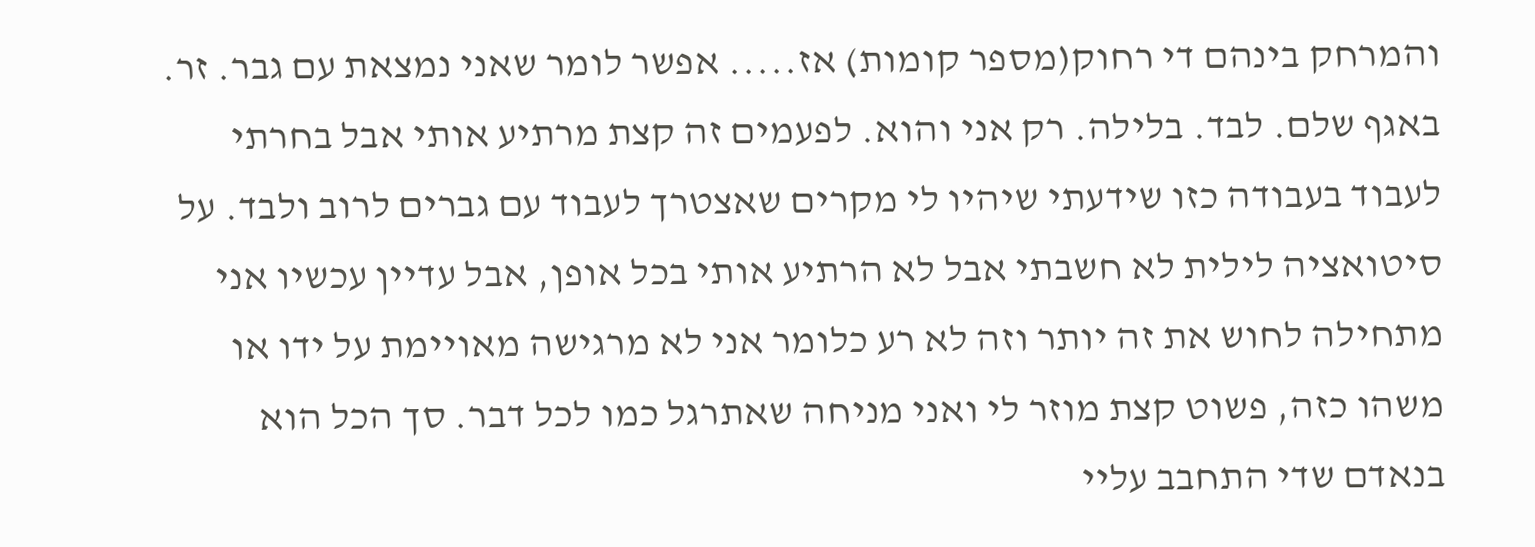והמרחק בינהם די רחוק(מספר קומות) אז..... אפשר לומר שאני נמצאת עם גבר. זר. באגף שלם. לבד. בלילה. רק אני והוא. לפעמים זה קצת מרתיע אותי אבל בחרתי לעבוד בעבודה כזו שידעתי שיהיו לי מקרים שאצטרך לעבוד עם גברים לרוב ולבד. על סיטואציה לילית לא חשבתי אבל לא הרתיע אותי בכל אופן, אבל עדיין עכשיו אני מתחילה לחוש את זה יותר וזה לא רע כלומר אני לא מרגישה מאויימת על ידו או משהו כזה, פשוט קצת מוזר לי ואני מניחה שאתרגל כמו לכל דבר. סך הכל הוא בנאדם שדי התחבב עליי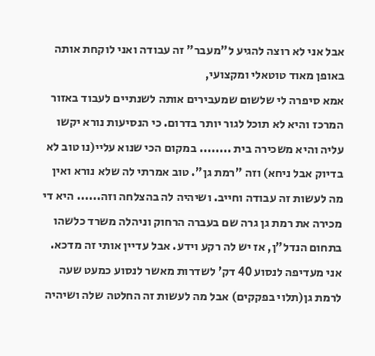אבל אני לא רוצה להגיע ל"מעבר" זה עבודה ואני לוקחת אותה באופן מאוד טוטאלי ומקצועי,
אמא סיפרה לי שלשום שמעבירים אותה לשנתיים לעבוד באזור המרכז והיא לא תוכל לגור יותר בדרום. כי הנסיעות נורא יקשו עליה והיא משכירה בית ........ במקום הכי שנוא עליי(נו טוב לא בדיוק אבל ניחא) וזה "רמת גן". טוב אמרתי לה שלא נורא ואין מה לעשות זה עבודה וחייב. ושיהיה לה בהצלחה וזה...... היא די מכירה את רמת גן גרה שם בעברה הרחוק וניהלה משרד כלשהו בתחום הנדל"ן, אז יש לה רקע וידע. אבל עדיין אותי זה מדכא. אני מעדיפה לנסוע 40 דק' לשדרות מאשר לנסוע כמעט שעה לרמת גן(תלוי בפקקים) אבל מה לעשות זה החלטה שלה ושיהיה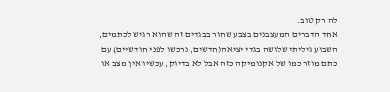לה רק טוב.
אחד הדברים המעצבנים בצבע שחור בבגדים זה שהוא רגיש לכתמים, השבוע גיליתי שלושה בגדי יציאה(חדשים, נרכשו לפני חודשיים) עם כתם מוזר כמו של אקנומיקה כזה אבל לא בדיוק, עכשיו אין מצב או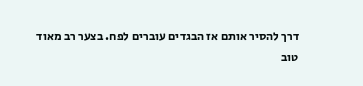דרך להסיר אותם אז הבגדים עוברים לפח. בצער רב מאוד
טוב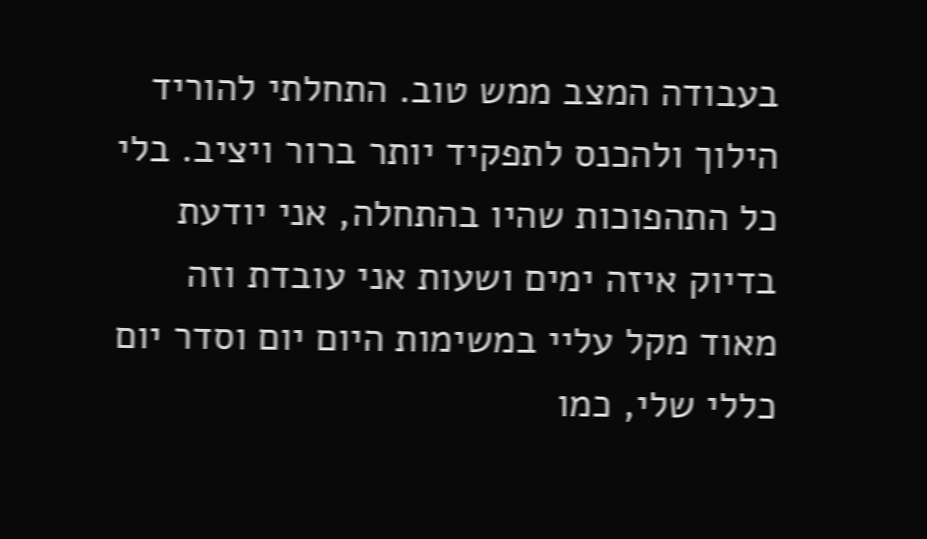בעבודה המצב ממש טוב. התחלתי להוריד הילוך ולהכנס לתפקיד יותר ברור ויציב. בלי כל התהפוכות שהיו בהתחלה, אני יודעת בדיוק איזה ימים ושעות אני עובדת וזה מאוד מקל עליי במשימות היום יום וסדר יום כללי שלי, כמו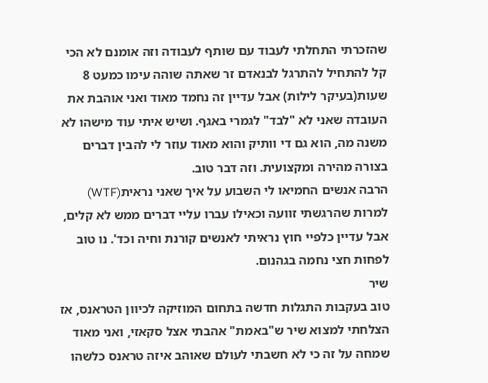שהזכרתי התחלתי לעבוד עם שותף לעבודה וזה אומנם לא הכי קל להתחיל להתרגל לבנאדם זר שאתה שוהה עימו כמעט 8 שעות(בעיקר לילות) אבל עדיין זה נחמד מאוד ואני אוהבת את העובדה שאני לא "לבד" לגמרי באגף. ושיש איתי עוד מישהו לא משנה מה, הוא גם די וותיק והוא מאוד עוזר לי להבין דברים בצורה מהירה ומקצועית. וזה דבר טוב.
הרבה אנשים החמיאו לי השבוע על איך שאני נראית(WTF) למרות שהרגשתי זוועה וכאילו עברו עליי דברים ממש לא קלים, אבל עדיין כלפיי חוץ נראיתי לאנשים קורנת וחיה וכד'. נו טוב לפחות חצי נחמה בגהנום.
שיר
טוב בעקבות התגלות חדשה בתחום המוזיקה לכיוון הטראנס, אז הצלחתי למצוא שיר ש"באמת" אהבתי אצל סקאזי, ואני מאוד שמחה על זה כי לא חשבתי לעולם שאוהב איזה טראנס כלשהו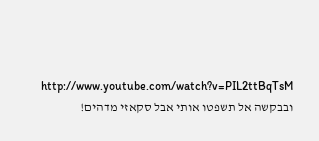http://www.youtube.com/watch?v=PIL2ttBqTsM ובבקשה אל תשפטו אותי אבל סקאזי מדהים!